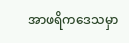အာဖရိကဒေသမှာ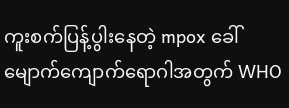ကူးစက်ပြန့်ပွါးနေတဲ့ mpox ခေါ် မျောက်ကျောက်ရောဂါအတွက် WHO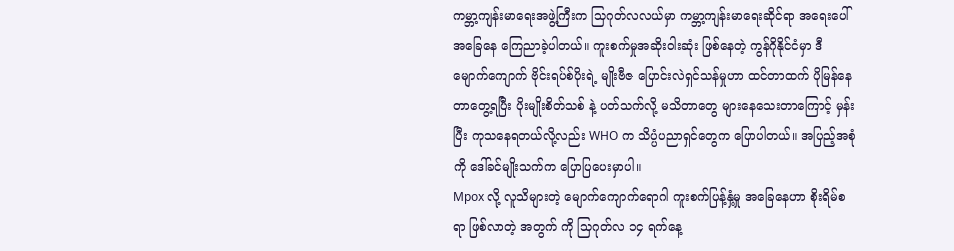ကမ္ဘာ့ကျန်းမာရေးအဖွဲ့ကြီးက သြဂုတ်လလယ်မှာ ကမ္ဘာ့ကျန်းမာရေးဆိုင်ရာ အရေးပေါ် အခြေနေ ကြေညာခဲ့ပါတယ်။ ကူးစက်မှုအဆိုးဝါးဆုံး ဖြစ်နေတဲ့ ကွန်ဂိုနိုင်ငံမှာ ဒီမျောက်ကျောက် ဗိုင်းရပ်စ်ပိုးရဲ့ မျိုးဗီဇ ပြောင်းလဲရှင်သန်မှုဟာ ထင်တာထက် ပိုမြန်နေတာတွေ့ရပြီး ပိုးမျိုးစိတ်သစ် နဲ့ ပတ်သက်လို့ မသိတာတွေ များနေသေးတာကြောင့် မှန်းပြီး ကုသနေရတယ်လို့လည်း WHO က သိပ္ပံပညာရှင်တွေက ပြောပါတယ်။ အပြည့်အစုံကို ဒေါ်ခင်မျိုးသက်က ပြောပြပေးမှာပါ။
Mpox လို့ လူသိများတဲ့ မျောက်ကျောက်ရောဂါ ကူးစက်ပြန့်နှံ့မှု အခြေနေဟာ စိုးရိမ်စရာ ဖြစ်လာတဲ့ အတွက် ကို သြဂုတ်လ ၁၄ ရက်နေ့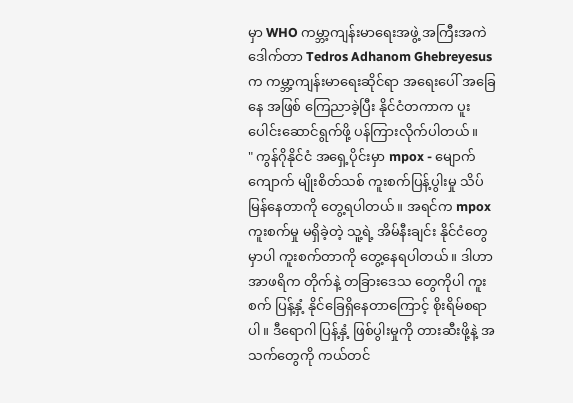မှာ WHO ကမ္ဘာ့ကျန်းမာရေးအဖွဲ့ အကြီးအကဲ ဒေါက်တာ Tedros Adhanom Ghebreyesus က ကမ္ဘာ့ကျန်းမာရေးဆိုင်ရာ အရေးပေါ် အခြေနေ အဖြစ် ကြေညာခဲ့ပြီး နိုင်ငံတကာက ပူးပေါင်းဆောင်ရွက်ဖို့ ပန်ကြားလိုက်ပါတယ်။
" ကွန်ဂိုနိုင်ငံ အရှေ့ပိုင်းမှာ mpox - မျောက်ကျောက် မျိုးစိတ်သစ် ကူးစက်ပြန့်ပွါးမှု သိပ်မြန်နေတာကို တွေ့ရပါတယ်။ အရင်က mpox ကူးစက်မှု မရှိခဲ့တဲ့ သူ့ရဲ့ အိမ်နီးချင်း နိုင်ငံတွေမှာပါ ကူးစက်တာကို တွေ့နေရပါတယ်။ ဒါဟာ အာဖရိက တိုက်နဲ့ တခြားဒေသ တွေကိုပါ ကူးစက် ပြန့်နှံ့ နိုင်ခြေရှိနေတာကြောင့် စိုးရိမ်စရာပါ။ ဒီရောဂါ ပြန့်နှံ့ ဖြစ်ပွါးမှုကို တားဆီးဖို့နဲ့ အသက်တွေကို ကယ်တင်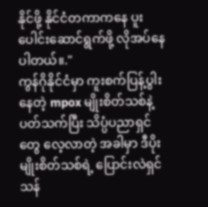နိုင်ဖို့ နိုင်ငံတကာကနေ ပူးပေါင်းဆောင်ရွက်ဖို့ လိုအပ်နေပါတယ်။."
ကွန်ဂိုနိုင်ငံမှာ ကူးစက်ပြန့်ပွါးနေတဲ့ mpox မျိုးစိတ်သစ်နဲ့ ပတ်သက်ပြီး သိပ္ပံပညာရှင်တွေ လေ့လာတဲ့ အခါမှာ ဒီပိုးမျိုးစိတ်သစ်ရဲ့ ပြောင်းလဲရှင်သန်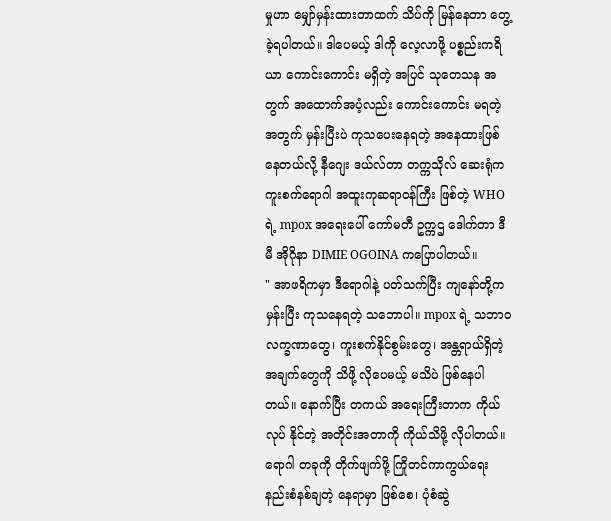မှုဟာ မျှော်မှန်းထားတာထက် သိပ်ကို မြန်နေတာ တွေ့ခဲ့ရပါတယ်။ ဒါပေမယ့် ဒါကို လေ့လာဖို့ ပစ္စည်းကရိယာ ကောင်းကောင်း မရှိတဲ့ အပြင် သုတေသန အတွက် အထောက်အပံ့လည်း ကောင်းကောင်း မရတဲ့ အတွက် မှန်းပြီးပဲ ကုသပေးနေရတဲ့ အနေထားဖြစ် နေတယ်လို့ နီဂျေး ဒယ်လ်တာ တက္ကသိုလ် ဆေးရုံက ကူးစက်ရောဂါ အထူးကုဆရာဝန်ကြီး ဖြစ်တဲ့ WHO ရဲ့ mpox အရေးပေါ် ကော်မတီ ဥက္ကဌ ဒေါက်တာ ဒီမီ အိုဂိုနာ DIMIE OGOINA ကပြောပါတယ်။
" အာဖရိကမှာ ဒီရောဂါနဲ့ ပတ်သက်ပြီး ကျနော်တို့က မှန်းပြီး ကုသနေရတဲ့ သဘောပါ။ mpox ရဲ့ သဘာဝ လက္ခဏာတွေ၊ ကူးစက်နိုင်စွမ်းတွေ၊ အန္တရာယ်ရှိတဲ့ အချက်တွေကို သိဖို့ လိုပေမယ့် မသိပဲ ဖြစ်နေပါတယ်။ နောက်ပြီး တကယ် အရေးကြီးတာက ကိုယ်လုပ် နိုင်တဲ့ အတိုင်းအတာကို ကိုယ်သိဖို့ လိုပါတယ်။ ရောဂါ တခုကို တိုက်ဖျက်ဖို့ ကြိုတင်ကာကွယ်ရေး နည်းစံနစ်ချတဲ့ နေရာမှာ ဖြစ်စေ၊ ပုံစံဆွဲ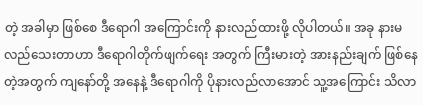တဲ့ အခါမှာ ဖြစ်စေ ဒီရောဂါ အကြောင်းကို နားလည်ထားဖို့ လိုပါတယ်။ အခု နားမလည်သေးတာဟာ ဒီရောဂါတိုက်ဖျက်ရေး အတွက် ကြီးမားတဲ့ အားနည်းချက် ဖြစ်နေတဲ့အတွက် ကျနော်တို့ အနေနဲ့ ဒီရောဂါကို ပိုနားလည်လာအောင် သူ့အကြောင်း သိလာ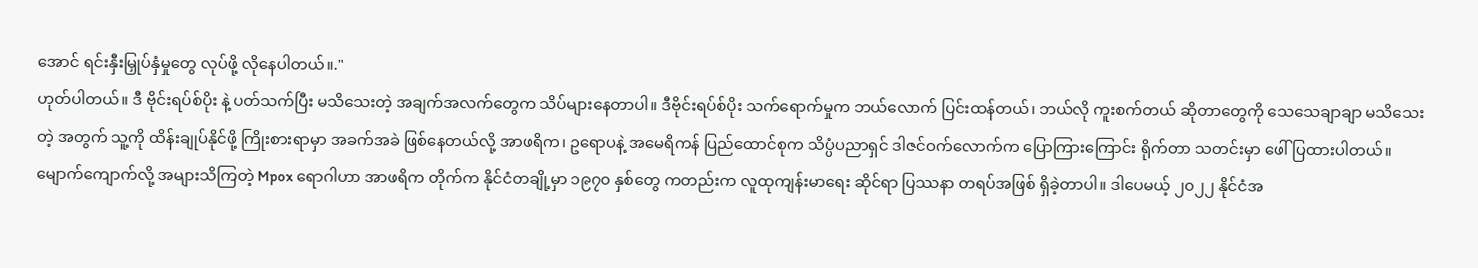အောင် ရင်းနှီးမြှုပ်နှံမှုတွေ လုပ်ဖို့ လိုနေပါတယ်။."
ဟုတ်ပါတယ်။ ဒီ ဗိုင်းရပ်စ်ပိုး နဲ့ ပတ်သက်ပြီး မသိသေးတဲ့ အချက်အလက်တွေက သိပ်များနေတာပါ။ ဒီဗိုင်းရပ်စ်ပိုး သက်ရောက်မှုက ဘယ်လောက် ပြင်းထန်တယ်၊ ဘယ်လို ကူးစက်တယ် ဆိုတာတွေကို သေသေချာချာ မသိသေးတဲ့ အတွက် သူ့ကို ထိန်းချုပ်နိုင်ဖို့ ကြိုးစားရာမှာ အခက်အခဲ ဖြစ်နေတယ်လို့ အာဖရိက၊ ဥရောပနဲ့ အမေရိကန် ပြည်ထောင်စုက သိပ္ပံပညာရှင် ဒါဇင်ဝက်လောက်က ပြောကြားကြောင်း ရိုက်တာ သတင်းမှာ ဖေါ်ပြထားပါတယ်။
မျောက်ကျောက်လို့ အများသိကြတဲ့ Mpox ရောဂါဟာ အာဖရိက တိုက်က နိုင်ငံတချို့မှာ ၁၉၇၀ နှစ်တွေ ကတည်းက လူထုကျန်းမာရေး ဆိုင်ရာ ပြဿနာ တရပ်အဖြစ် ရှိခဲ့တာပါ။ ဒါပေမယ့် ၂၀၂၂ နိုင်ငံအ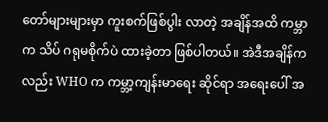တော်များများမှာ ကူးစက်ဖြစ်ပွါး လာတဲ့ အချိန်အထိ ကမ္ဘာက သိပ် ဂရုမစိုက်ပဲ ထားခဲ့တာ ဖြစ်ပါတယ်။ အဲဒီအချိန်က လည်း WHO က ကမ္ဘာ့ကျန်းမာရေး ဆိုင်ရာ အရေးပေါ် အ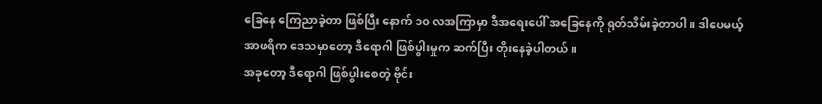ခြေနေ ကြေညာခဲ့တာ ဖြစ်ပြီး နောက် ၁၀ လအကြာမှာ ဒီအရေးပေါ် အခြေနေကို ရုတ်သိမ်းခဲ့တာပါ။ ဒါပေမယ့် အာဖရိက ဒေသမှာတော့ ဒီရောဂါ ဖြစ်ပွါးမှုက ဆက်ပြီး တိုးနေခဲ့ပါတယ်။
အခုတော့ ဒီရောဂါ ဖြစ်ပွါးစေတဲ့ ဗိုင်း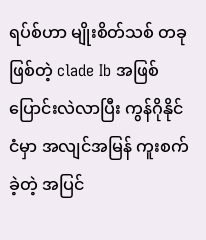ရပ်စ်ဟာ မျိုးစိတ်သစ် တခုဖြစ်တဲ့ clade Ib အဖြစ် ပြောင်းလဲလာပြီး ကွန်ဂိုနိုင်ငံမှာ အလျင်အမြန် ကူးစက်ခဲ့တဲ့ အပြင်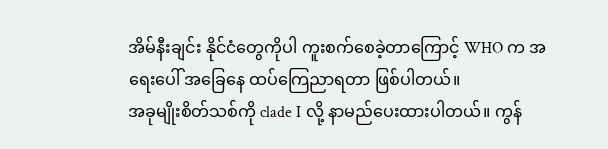အိမ်နီးချင်း နိုင်ငံတွေကိုပါ ကူးစက်စေခဲ့တာကြောင့် WHO က အရေးပေါ် အခြေနေ ထပ်ကြေညာရတာ ဖြစ်ပါတယ်။
အခုမျိုးစိတ်သစ်ကို clade I လို့ နာမည်ပေးထားပါတယ်။ ကွန်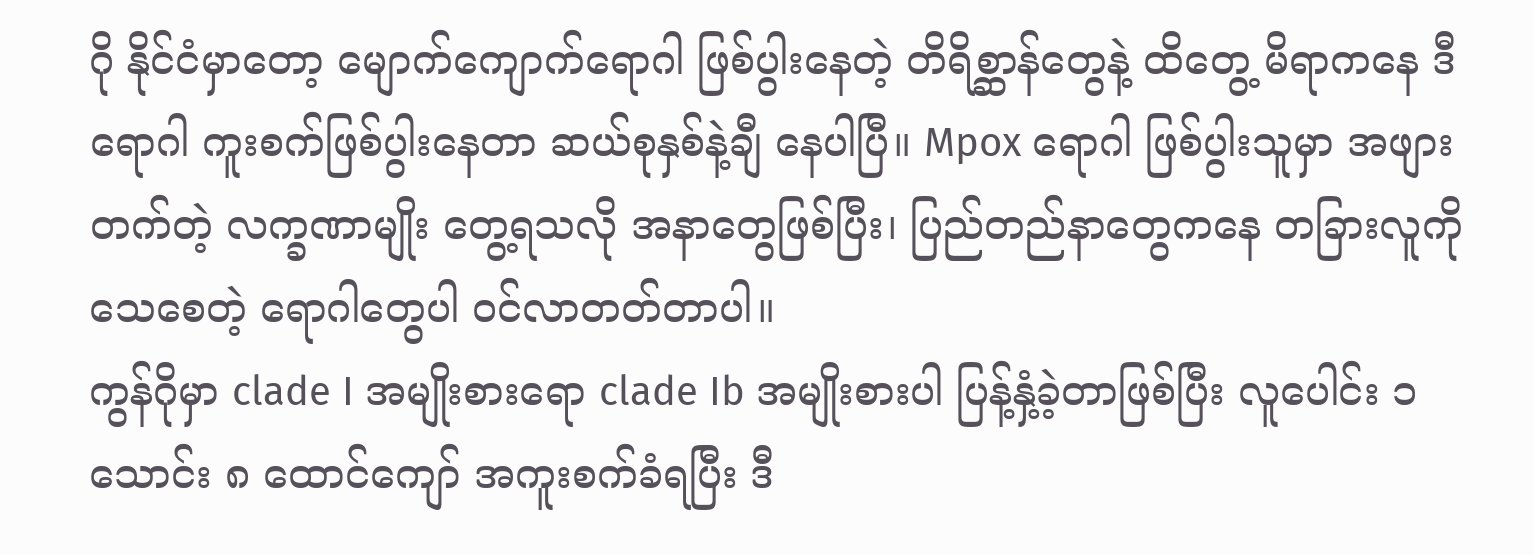ဂို နိုင်ငံမှာတော့ မျောက်ကျောက်ရောဂါ ဖြစ်ပွါးနေတဲ့ တိရိစ္ဆာန်တွေနဲ့ ထိတွေ့ မိရာကနေ ဒီရောဂါ ကူးစက်ဖြစ်ပွါးနေတာ ဆယ်စုနှစ်နဲ့ချီ နေပါပြီ။ Mpox ရောဂါ ဖြစ်ပွါးသူမှာ အဖျားတက်တဲ့ လက္ခဏာမျိုး တွေ့ရသလို အနာတွေဖြစ်ပြီး၊ ပြည်တည်နာတွေကနေ တခြားလူကို သေစေတဲ့ ရောဂါတွေပါ ဝင်လာတတ်တာပါ။
ကွန်ဂိုမှာ clade I အမျိုးစားရော clade Ib အမျိုးစားပါ ပြန့်နှံ့ခဲ့တာဖြစ်ပြီး လူပေါင်း ၁ သောင်း ၈ ထောင်ကျော် အကူးစက်ခံရပြီး ဒီ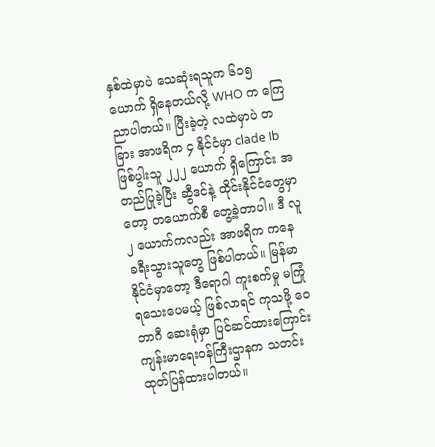နှစ်ထဲမှာပဲ သေဆုံးရသူက ၆၁၅ ယောက် ရှိနေတယ်လို့ WHO က ကြေညာပါတယ်။ ပြီးခဲ့တဲ့ လထဲမှာပဲ တခြား အာဖရိက ၄ နိုင်ငံမှာ clade Ib ဖြစ်ပွါးသူ ၂၂၂ ယောက် ရှိကြောင်း အတည်ပြုခဲ့ပြီး ဆွီဒင်နဲ့ ထိုင်းနိုင်ငံတွေမှာတော့ တယောက်စီ တွေ့ခဲ့တာပါ။ ဒီ လူ ၂ ယောက်ကလည်း အာဖရိက ကနေ ခရီးသွားသူတွေ ဖြစ်ပါတယ်။ မြန်မာနိုင်ငံမှာတော့ ဒီရောဂါ ကူးစက်မှု မကြုံရသေးပေမယ့် ဖြစ်လာရင် ကုသဖို့ ဝေဘာဂီ ဆေးရုံမှာ ပြင်ဆင်ထားကြောင်း ကျန်းမာရေးဝန်ကြီးဌာနက သတင်းထုတ်ပြန်ထားပါတယ်။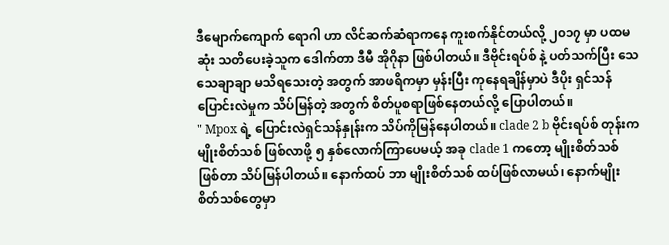ဒီမျောက်ကျောက် ရောဂါ ဟာ လိင်ဆက်ဆံရာကနေ ကူးစက်နိုင်တယ်လို့ ၂၀၁၇ မှာ ပထမဆုံး သတိပေးခဲ့သူက ဒေါက်တာ ဒီမီ အိုဂိုနာ ဖြစ်ပါတယ်။ ဒီဗိုင်းရပ်စ် နဲ့ ပတ်သက်ပြီး သေသေချာချာ မသိရသေးတဲ့ အတွက် အာဖရိကမှာ မှန်းပြီး ကုနေရချိန်မှာပဲ ဒီပိုး ရှင်သန်ပြောင်းလဲမှုက သိပ်မြန်တဲ့ အတွက် စိတ်ပူစရာဖြစ်နေတယ်လို့ ပြောပါတယ်။
" Mpox ရဲ့ ပြောင်းလဲရှင်သန်နှုန်းက သိပ်ကိုမြန်နေပါတယ်။ clade 2 b ဗိုင်းရပ်စ် တုန်းက မျိုးစိတ်သစ် ဖြစ်လာဖို့ ၅ နှစ်လောက်ကြာပေမယ့် အခု clade 1 ကတော့ မျိုးစိတ်သစ် ဖြစ်တာ သိပ်မြန်ပါတယ်။ နောက်ထပ် ဘာ မျိုးစိတ်သစ် ထပ်ဖြစ်လာမယ်၊ နောက်မျိုးစိတ်သစ်တွေမှာ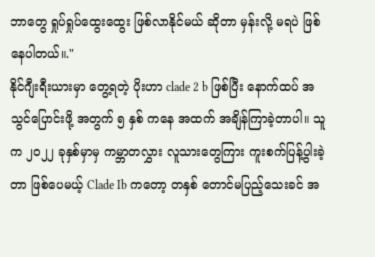ဘာတွေ ရှုပ်ရှုပ်ထွေးထွေး ဖြစ်လာနိုင်မယ် ဆိုတာ မှန်းလို့ မရပဲ ဖြစ်နေပါတယ်။."
နိုင်ဂျီးရီးယားမှာ တွေ့ရတဲ့ ပိုးဟာ clade 2 b ဖြစ်ပြီး နောက်ထပ် အသွင်ပြောင်းဖို့ အတွက် ၅ နှစ် ကနေ အထက် အချိန်ကြာခဲ့တာပါ။ သူက ၂၀၂၂ ခုနှစ်မှာမှ ကမ္ဘာတလွှား လူသားတွေကြား ကူးစက်ပြန့်ပွါးခဲ့တာ ဖြစ်ပေမယ့် Clade Ib ကတော့ တနှစ် တောင်မပြည့်သေးခင် အ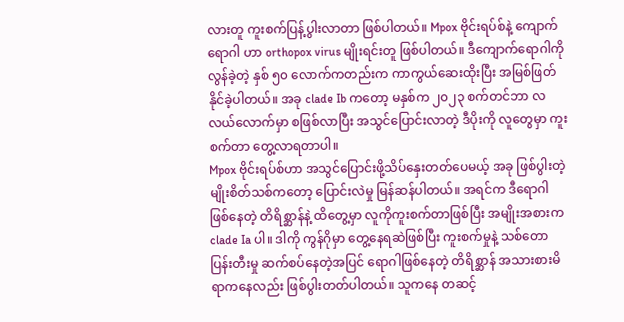လားတူ ကူးစက်ပြန့်ပွါးလာတာ ဖြစ်ပါတယ်။ Mpox ဗိုင်းရပ်စ်နဲ့ ကျောက်ရောဂါ ဟာ orthopox virus မျိုးရင်းတူ ဖြစ်ပါတယ်။ ဒီကျောက်ရောဂါကို လွန်ခဲ့တဲ့ နှစ် ၅၀ လောက်ကတည်းက ကာကွယ်ဆေးထိုးပြီး အမြစ်ဖြတ်နိုင်ခဲ့ပါတယ်။ အခု clade Ib ကတော့ မနှစ်က ၂၀၂၃ စက်တင်ဘာ လလယ်လောက်မှာ စဖြစ်လာပြီး အသွင်ပြောင်းလာတဲ့ ဒီပိုးကို လူတွေမှာ ကူးစက်တာ တွေ့လာရတာပါ။
Mpox ဗိုင်းရပ်စ်ဟာ အသွင်ပြောင်းဖို့သိပ်နှေးတတ်ပေမယ့် အခု ဖြစ်ပွါးတဲ့ မျိုးစိတ်သစ်ကတော့ ပြောင်းလဲမှု မြန်ဆန်ပါတယ်။ အရင်က ဒီရောဂါဖြစ်နေတဲ့ တိရိစ္ဆာန်နဲ့ ထိတွေ့မှာ လူကိုကူးစက်တာဖြစ်ပြီး အမျိုးအစားက clade Ia ပါ။ ဒါကို ကွန်ဂိုမှာ တွေ့နေရဆဲဖြစ်ပြီး ကူးစက်မှုနဲ့ သစ်တောပြန်းတီးမှု ဆက်စပ်နေတဲ့အပြင် ရောဂါဖြစ်နေတဲ့ တိရိစ္ဆာန် အသားစားမိရာကနေလည်း ဖြစ်ပွါးတတ်ပါတယ်။ သူကနေ တဆင့်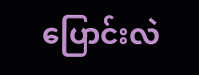ပြောင်းလဲ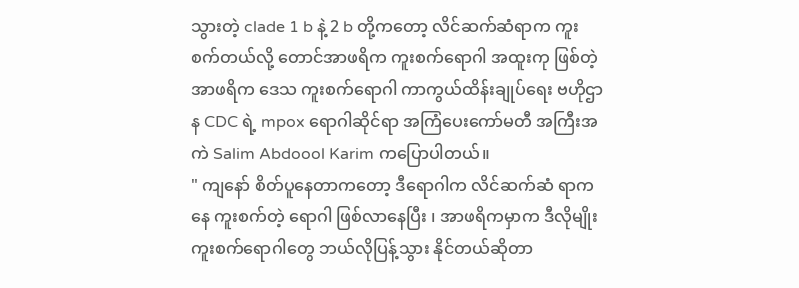သွားတဲ့ clade 1 b နဲ့ 2 b တို့ကတော့ လိင်ဆက်ဆံရာက ကူးစက်တယ်လို့ တောင်အာဖရိက ကူးစက်ရောဂါ အထူးကု ဖြစ်တဲ့ အာဖရိက ဒေသ ကူးစက်ရောဂါ ကာကွယ်ထိန်းချုပ်ရေး ဗဟိုဌာန CDC ရဲ့ mpox ရောဂါဆိုင်ရာ အကြံပေးကော်မတီ အကြီးအကဲ Salim Abdoool Karim ကပြောပါတယ်။
" ကျနော် စိတ်ပူနေတာကတော့ ဒီရောဂါက လိင်ဆက်ဆံ ရာကနေ ကူးစက်တဲ့ ရောဂါ ဖြစ်လာနေပြီး ၊ အာဖရိကမှာက ဒီလိုမျိုး ကူးစက်ရောဂါတွေ ဘယ်လိုပြန့်သွား နိုင်တယ်ဆိုတာ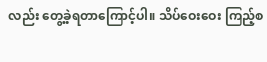လည်း တွေ့ခဲ့ရတာကြောင့်ပါ။ သိပ်ဝေးဝေး ကြည့်စ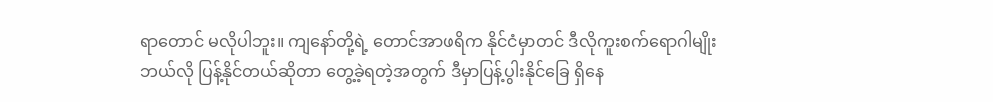ရာတောင် မလိုပါဘူး။ ကျနော်တို့ရဲ့ တောင်အာဖရိက နိုင်ငံမှာတင် ဒီလိုကူးစက်ရောဂါမျိုး ဘယ်လို ပြန့်နိုင်တယ်ဆိုတာ တွေ့ခဲ့ရတဲ့အတွက် ဒီမှာပြန့်ပွါးနိုင်ခြေ ရှိနေ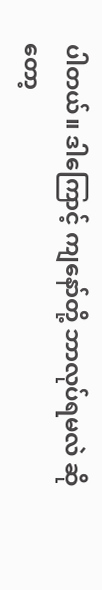ပါတယ်။ ဒါကြောင့် ကျနော်တို့ ဘာလုပ်ရမလဲ ဆိုတော့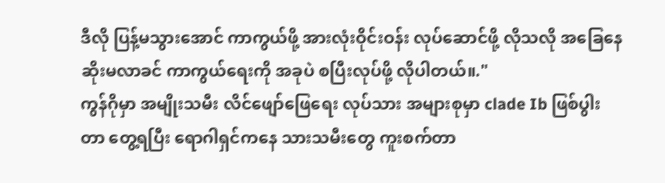ဒီလို ပြန့်မသွားအောင် ကာကွယ်ဖို့ အားလုံးဝိုင်းဝန်း လုပ်ဆောင်ဖို့ လိုသလို အခြေနေ ဆိုးမလာခင် ကာကွယ်ရေးကို အခုပဲ စပြီးလုပ်ဖို့ လိုပါတယ်။."
ကွန်ဂိုမှာ အမျိုးသမီး လိင်ဖျော်ဖြေရေး လုပ်သား အများစုမှာ clade Ib ဖြစ်ပွါးတာ တွေ့ရပြီး ရောဂါရှင်ကနေ သားသမီးတွေ ကူးစက်တာ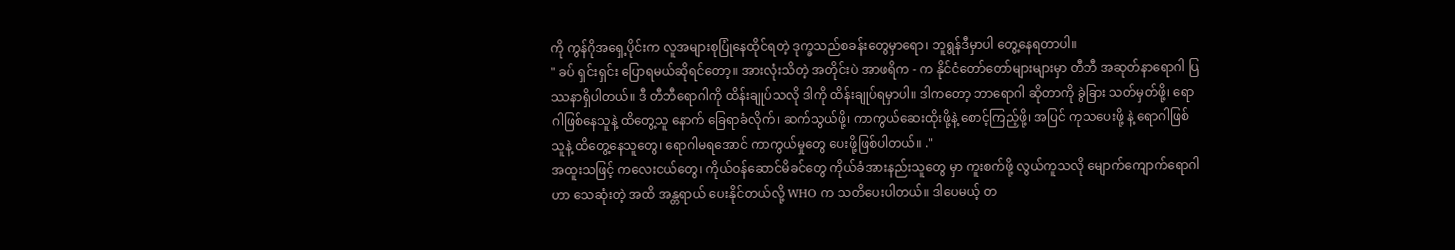ကို ကွန်ဂိုအရှေ့ပိုင်းက လူအများစုပြုံနေထိုင်ရတဲ့ ဒုက္ခသည်စခန်းတွေမှာရော၊ ဘူရွန်ဒီမှာပါ တွေ့နေရတာပါ။
" ခပ် ရှင်းရှင်း ပြောရမယ်ဆိုရင်တော့။ အားလုံးသိတဲ့ အတိုင်းပဲ အာဖရိက - က နိုင်ငံတော်တော်များများမှာ တီဘီ အဆုတ်နာရောဂါ ပြဿနာရှိပါတယ်။ ဒီ တီဘီရောဂါကို ထိန်းချုပ်သလို ဒါကို ထိန်းချုပ်ရမှာပါ။ ဒါကတော့ ဘာရောဂါ ဆိုတာကို ခွဲခြား သတ်မှတ်ဖို့၊ ရောဂါဖြစ်နေသူနဲ့ ထိတွေ့သူ နောက် ခြေရာခံလိုက်၊ ဆက်သွယ်ဖို့၊ ကာကွယ်ဆေးထိုးဖို့နဲ့ စောင့်ကြည့်ဖို့၊ အပြင် ကုသပေးဖို့ နဲ့ ရောဂါဖြစ်သူနဲ့ ထိတွေ့နေသူတွေ၊ ရောဂါမရအောင် ကာကွယ်မှုတွေ ပေးဖို့ဖြစ်ပါတယ်။ ."
အထူးသဖြင့် ကလေးငယ်တွေ၊ ကိုယ်ဝန်ဆောင်မိခင်တွေ ကိုယ်ခံအားနည်းသူတွေ မှာ ကူးစက်ဖို့ လွယ်ကူသလို မျောက်ကျောက်ရောဂါဟာ သေဆုံးတဲ့ အထိ အန္တရာယ် ပေးနိုင်တယ်လို့ WHO က သတိပေးပါတယ်။ ဒါပေမယ့် တ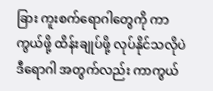ခြား ကူးစက်ရောဂါတွေကို ကာကွယ်ဖို့ ထိန်းချုပ်ဖို့ လုပ်နိုင်သလိုပဲ ဒီရောဂါ အတွက်လည်း ကာကွယ်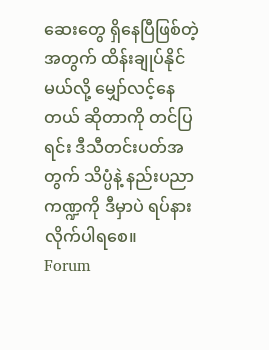ဆေးတွေ ရှိနေပြီဖြစ်တဲ့ အတွက် ထိန်းချုပ်နိုင်မယ်လို့ မျှော်လင့်နေတယ် ဆိုတာကို တင်ပြရင်း ဒီသီတင်းပတ်အတွက် သိပ္ပံနဲ့ နည်းပညာကဏ္ဍကို ဒီမှာပဲ ရပ်နားလိုက်ပါရစေ။
Forum